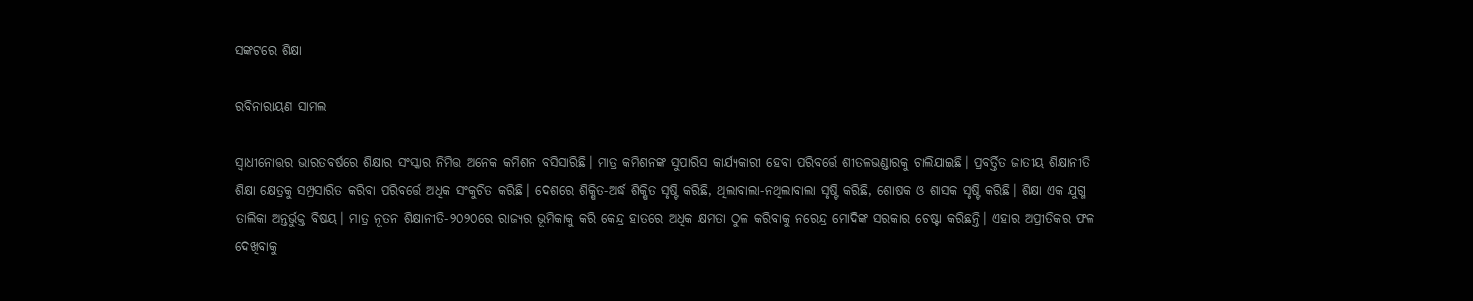ସଙ୍କଟରେ ଶିକ୍ଷା

ରବିନାରାୟଣ ସାମଲ

ସ୍ୱାଧୀନୋତ୍ତର ଭାରତବର୍ଷରେ ଶିକ୍ଷାର ସଂସ୍କାର ନିମିତ୍ତ ଅନେକ କମିଶନ ବସିସାରିଛି। ମାତ୍ର କମିଶନଙ୍କ ସୁପାରିସ କାର୍ଯ୍ୟକାରୀ ହେବା ପରିବର୍ତ୍ତେ ଶୀତଳଭଣ୍ଡାରକୁ ଚାଲିଯାଇଛି। ପ୍ରବର୍ତ୍ତିତ ଜାତୀୟ ଶିକ୍ଷାନୀତି ଶିକ୍ଷା କ୍ଷେତ୍ରକୁ ସମ୍ପ୍ରସାରିତ କରିବା ପରିବର୍ତ୍ତେ ଅଧିକ ସଂକୁଚିତ କରିଛି। ଦେଶରେ ଶିକ୍ଷିତ-ଅର୍ଦ୍ଧ ଶିକ୍ଷିତ ସୃଷ୍ଟି କରିଛି, ଥିଲାବାଲା-ନଥିଲାବାଲା ସୃଷ୍ଟି କରିଛି, ଶୋଷକ ଓ ଶାସକ ସୃଷ୍ଟି କରିଛି। ଶିକ୍ଷା ଏକ ଯୁଗ୍ମ ତାଲିକା ଅନ୍ତର୍ଭୁକ୍ତ ବିଷୟ। ମାତ୍ର ନୂତନ ଶିକ୍ଷାନୀତି-୨୦୨୦ରେ ରାଜ୍ୟର ଭୂମିକାକୁ କରି କେନ୍ଦ୍ର ହାତରେ ଅଧିକ କ୍ଷମତା ଠୁଳ କରିବାକୁ ନରେନ୍ଦ୍ର ମୋଦିଙ୍କ ସରକାର ଚେଷ୍ଟା କରିଛନ୍ତି। ଏହାର ଅପ୍ରୀତିକର ଫଳ ଦେଖିବାକୁ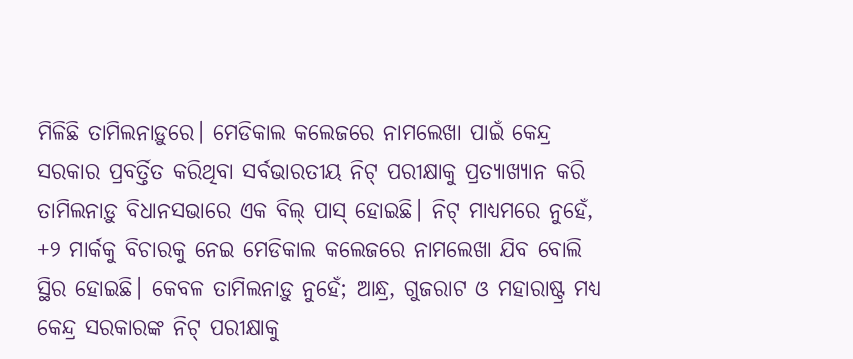ମିଳିଛି ତାମିଲନାଡ଼ୁରେ। ମେଡିକାଲ କଲେଜରେ ନାମଲେଖା ପାଇଁ କେନ୍ଦ୍ର ସରକାର ପ୍ରବର୍ତ୍ତିତ କରିଥିବା ସର୍ବଭାରତୀୟ ନିଟ୍‌ ପରୀକ୍ଷାକୁ ପ୍ରତ୍ୟାଖ୍ୟାନ କରି ତାମିଲନାଡ଼ୁ ବିଧାନସଭାରେ ଏକ ବିଲ୍‌ ପାସ୍‌ ହୋଇଛି। ନିଟ୍‌ ମାଧ୍ୟମରେ ନୁହେଁ, +୨ ମାର୍କକୁ ବିଚାରକୁ ନେଇ ମେଡିକାଲ କଲେଜରେ ନାମଲେଖା ଯିବ ବୋଲି ସ୍ଥିର ହୋଇଛି। କେବଳ ତାମିଲନାଡ଼ୁ ନୁହେଁ; ଆନ୍ଧ୍ର, ଗୁଜରାଟ ଓ ମହାରାଷ୍ଟ୍ର ମଧ୍ୟ କେନ୍ଦ୍ର ସରକାରଙ୍କ ନିଟ୍‌ ପରୀକ୍ଷାକୁ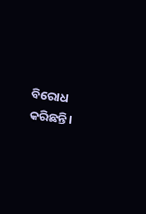ବିରୋଧ କରିଛନ୍ତି।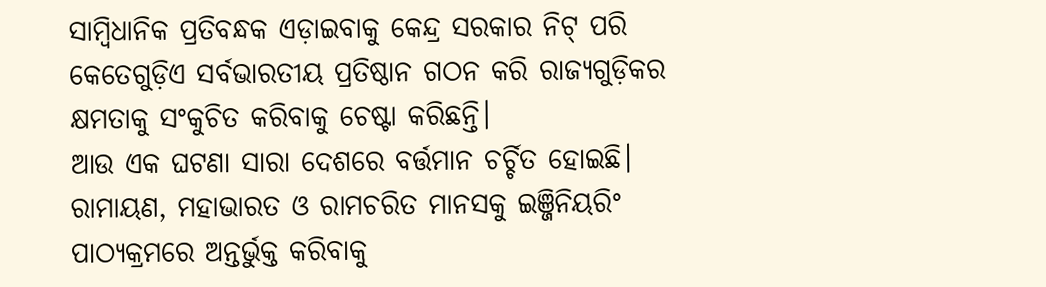ସାମ୍ବିଧାନିକ ପ୍ରତିବନ୍ଧକ ଏଡ଼ାଇବାକୁ କେନ୍ଦ୍ର ସରକାର ନିଟ୍‌ ପରି କେତେଗୁଡ଼ିଏ ସର୍ବଭାରତୀୟ ପ୍ରତିଷ୍ଠାନ ଗଠନ କରି ରାଜ୍ୟଗୁଡ଼ିକର କ୍ଷମତାକୁ ସଂକୁଚିତ କରିବାକୁ ଚେଷ୍ଟା କରିଛନ୍ତି।
ଆଉ ଏକ ଘଟଣା ସାରା ଦେଶରେ ବର୍ତ୍ତମାନ ଚର୍ଚ୍ଚିତ ହୋଇଛି। ରାମାୟଣ, ମହାଭାରତ ଓ ରାମଚରିତ ମାନସକୁ ଇଞ୍ଜିନିୟରିଂ ପାଠ୍ୟକ୍ରମରେ ଅନ୍ତର୍ଭୁକ୍ତ କରିବାକୁ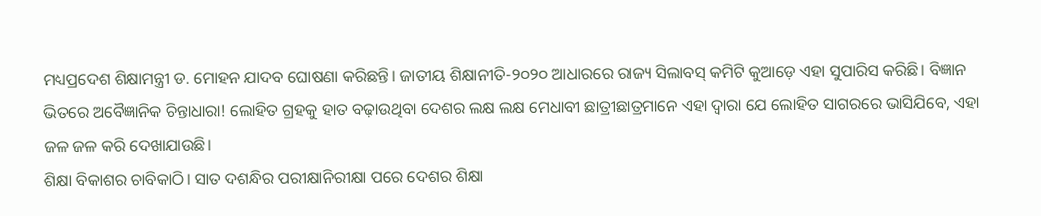ମଧ୍ୟପ୍ରଦେଶ ଶିକ୍ଷାମନ୍ତ୍ରୀ ଡ. ମୋହନ ଯାଦବ ଘୋଷଣା କରିଛନ୍ତି। ଜାତୀୟ ଶିକ୍ଷାନୀତି-୨୦୨୦ ଆଧାରରେ ରାଜ୍ୟ ସିଲାବସ୍‌ କମିଟି କୁଆଡ଼େ ଏହା ସୁପାରିସ କରିଛି। ବିଜ୍ଞାନ ଭିତରେ ଅବୈଜ୍ଞାନିକ ଚିନ୍ତାଧାରା! ଲୋହିତ ଗ୍ରହକୁ ହାତ ବଢ଼ାଉଥିବା ଦେଶର ଲକ୍ଷ ଲକ୍ଷ ମେଧାବୀ ଛାତ୍ରୀଛାତ୍ରମାନେ ଏହା ଦ୍ୱାରା ଯେ ଲୋହିତ ସାଗରରେ ଭାସିଯିବେ, ଏହା ଜଳ ଜଳ କରି ଦେଖାଯାଉଛି।
ଶିକ୍ଷା ବିକାଶର ଚାବିକାଠି। ସାତ ଦଶନ୍ଧିର ପରୀକ୍ଷାନିରୀକ୍ଷା ପରେ ଦେଶର ଶିକ୍ଷା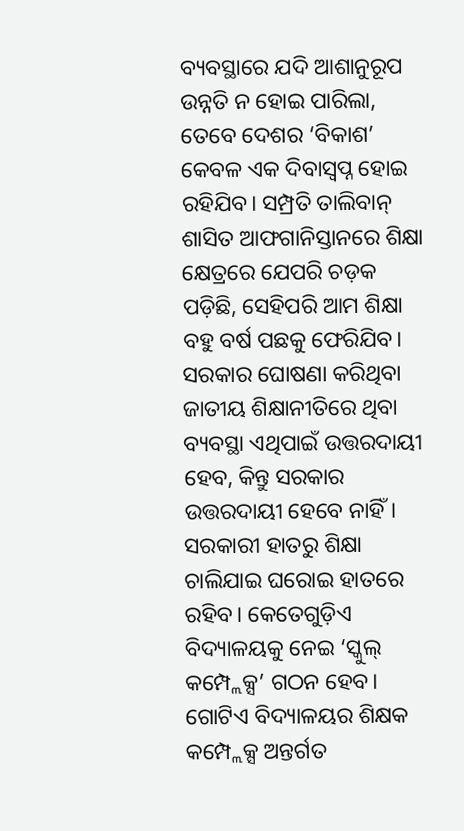ବ୍ୟବସ୍ଥାରେ ଯଦି ଆଶାନୁରୂପ ଉନ୍ନତି ନ ହୋଇ ପାରିଲା, ତେବେ ଦେଶର ‘ବିକାଶ’ କେବଳ ଏକ ଦିବାସ୍ବପ୍ନ ହୋଇ ରହିଯିବ। ସମ୍ପ୍ରତି ତାଲିବାନ୍‌ ଶାସିତ ଆଫଗାନିସ୍ତାନରେ ଶିକ୍ଷା କ୍ଷେତ୍ରରେ ଯେପରି ଚଡ଼କ ପଡ଼ିଛି, ସେହିପରି ଆମ ଶିକ୍ଷା ବହୁ ବର୍ଷ ପଛକୁ ଫେରିଯିବ। ସରକାର ଘୋଷଣା କରିଥିବା ଜାତୀୟ ଶିକ୍ଷାନୀତିରେ ଥିବା ବ୍ୟବସ୍ଥା ଏଥିପାଇଁ ଉତ୍ତରଦାୟୀ ହେବ, କିନ୍ତୁ ସରକାର ଉତ୍ତରଦାୟୀ ହେବେ ନାହିଁ। ସରକାରୀ ହାତରୁ ଶିକ୍ଷା ଚାଲିଯାଇ ଘରୋଇ ହାତରେ ରହିବ। କେତେଗୁଡ଼ିଏ ବିଦ୍ୟାଳୟକୁ ନେଇ ‘ସ୍କୁଲ୍‌ କମ୍ପ୍ଲେକ୍ସ’ ଗଠନ ହେବ। ଗୋଟିଏ ବିଦ୍ୟାଳୟର ଶିକ୍ଷକ କମ୍ପ୍ଲେକ୍ସ ଅନ୍ତର୍ଗତ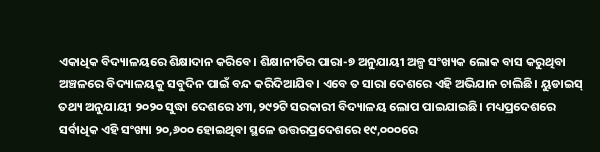ଏକାଧିକ ବିଦ୍ୟାଳୟରେ ଶିକ୍ଷାଦାନ କରିବେ। ଶିକ୍ଷାନୀତିର ପାରା-୭ ଅନୁଯାୟୀ ଅଳ୍ପ ସଂଖ୍ୟକ ଲୋକ ବାସ କରୁଥିବା ଅଞ୍ଚଳରେ ବିଦ୍ୟାଳୟକୁ ସବୁଦିନ ପାଇଁ ବନ୍ଦ କରିଦିଆଯିବ। ଏବେ ତ ସାରା ଦେଶରେ ଏହି ଅଭିଯାନ ଚାଲିଛି। ୟୁଡାଇସ୍‌ ତଥ୍ୟ ଅନୁଯାୟୀ ୨୦୨୦ ସୁଦ୍ଧା ଦେଶରେ ୪୩,୨୯୨ଟି ସରକାରୀ ବିଦ୍ୟାଳୟ ଲୋପ ପାଇଯାଇଛି। ମଧ୍ୟପ୍ରଦେଶରେ ସର୍ବାଧିକ ଏହି ସଂଖ୍ୟା ୨୦,୬୦୦ ହୋଇଥିବା ସ୍ଥଳେ ଉତ୍ତରପ୍ରଦେଶରେ ୧୯,୦୦୦ରେ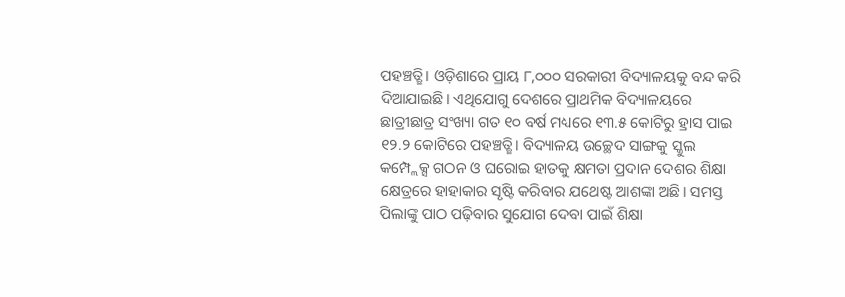ପହଞ୍ଚତ୍ଛି। ଓଡ଼ିଶାରେ ପ୍ରାୟ ୮,୦୦୦ ସରକାରୀ ବିଦ୍ୟାଳୟକୁ ବନ୍ଦ କରି ଦିଆଯାଇଛି। ଏଥିଯୋଗୁ ଦେଶରେ ପ୍ରାଥମିକ ବିଦ୍ୟାଳୟରେ ଛାତ୍ରୀଛାତ୍ର ସଂଖ୍ୟା ଗତ ୧୦ ବର୍ଷ ମଧ୍ୟରେ ୧୩.୫ କୋଟିରୁ ହ୍ରାସ ପାଇ ୧୨.୨ କୋଟିରେ ପହଞ୍ଚତ୍ଛି। ବିଦ୍ୟାଳୟ ଉଚ୍ଛେଦ ସାଙ୍ଗକୁ ସ୍କୁଲ କମ୍ପ୍ଲେକ୍ସ ଗଠନ ଓ ଘରୋଇ ହାତକୁ କ୍ଷମତା ପ୍ରଦାନ ଦେଶର ଶିକ୍ଷା କ୍ଷେତ୍ରରେ ହାହାକାର ସୃଷ୍ଟି କରିବାର ଯଥେଷ୍ଟ ଆଶଙ୍କା ଅଛି। ସମସ୍ତ ପିଲାଙ୍କୁ ପାଠ ପଢ଼ିବାର ସୁଯୋଗ ଦେବା ପାଇଁ ଶିକ୍ଷା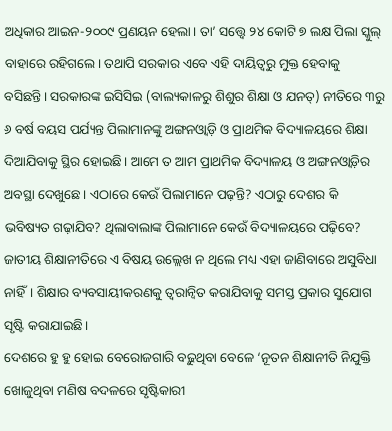ଅଧିକାର ଆଇନ-୨୦୦୯ ପ୍ରଣୟନ ହେଲା। ତା’ ସତ୍ତ୍ୱେ ୨୪ କୋଟି ୭ ଲକ୍ଷ ପିଲା ସ୍କୁଲ୍‌ ବାହାରେ ରହିଗଲେ। ତଥାପି ସରକାର ଏବେ ଏହି ଦାୟିତ୍ୱରୁ ମୁକ୍ତ ହେବାକୁ ବସିଛନ୍ତି। ସରକାରଙ୍କ ଇସିସିଇ (ବାଲ୍ୟକାଳରୁ ଶିଶୁର ଶିକ୍ଷା ଓ ଯନତ୍) ନୀତିରେ ୩ରୁ ୬ ବର୍ଷ ବୟସ ପର୍ଯ୍ୟନ୍ତ ପିଲାମାନଙ୍କୁ ଅଙ୍ଗନଓ୍ବାଡ଼ି ଓ ପ୍ରାଥମିକ ବିଦ୍ୟାଳୟରେ ଶିକ୍ଷା ଦିଆଯିବାକୁ ସ୍ଥିର ହୋଇଛି। ଆମେ ତ ଆମ ପ୍ରାଥମିକ ବିଦ୍ୟାଳୟ ଓ ଅଙ୍ଗନଓ୍ବାଡ଼ିର ଅବସ୍ଥା ଦେଖୁଛେ। ଏଠାରେ କେଉଁ ପିଲାମାନେ ପଢ଼ନ୍ତି? ଏଠାରୁ ଦେଶର କି ଭବିଷ୍ୟତ ଗଢ଼ାଯିବ? ଥିଲାବାଲାଙ୍କ ପିଲାମାନେ କେଉଁ ବିଦ୍ୟାଳୟରେ ପଢ଼ିବେ? ଜାତୀୟ ଶିକ୍ଷାନୀତିରେ ଏ ବିଷୟ ଉଲ୍ଲେଖ ନ ଥିଲେ ମଧ୍ୟ ଏହା ଜାଣିବାରେ ଅସୁବିଧା ନାହିଁ। ଶିକ୍ଷାର ବ୍ୟବସାୟୀକରଣକୁ ତ୍ୱରାନ୍ବିତ କରାଯିବାକୁ ସମସ୍ତ ପ୍ରକାର ସୁଯୋଗ ସୃଷ୍ଟି କରାଯାଇଛି।
ଦେଶରେ ହୁ ହୁ ହୋଇ ବେରୋଜଗାରି ବଢ଼ୁଥିବା ବେଳେ ‘ନୂତନ ଶିକ୍ଷାନୀତି ନିଯୁକ୍ତି ଖୋଜୁଥିବା ମଣିଷ ବଦଳରେ ସୃଷ୍ଟିକାରୀ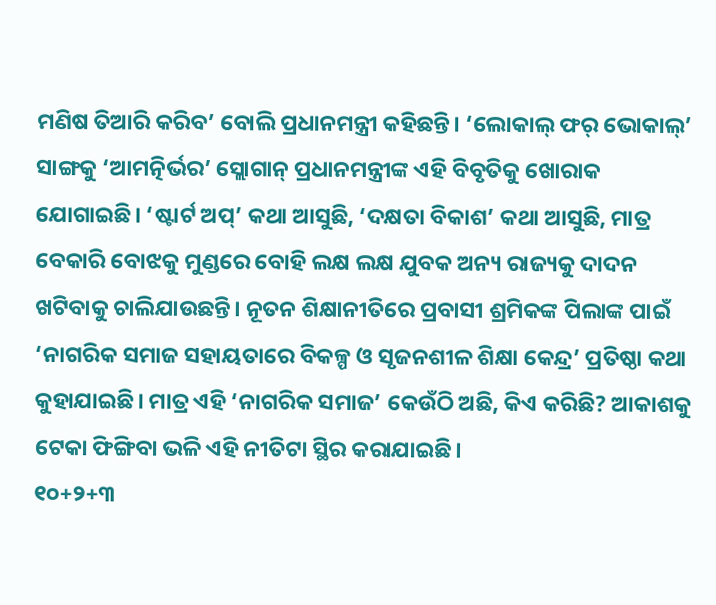ମଣିଷ ତିଆରି କରିବ’ ବୋଲି ପ୍ରଧାନମନ୍ତ୍ରୀ କହିଛନ୍ତି। ‘ଲୋକାଲ୍‌ ଫର୍‌ ଭୋକାଲ୍‌’ ସାଙ୍ଗକୁ ‘ଆମତ୍ନିର୍ଭର’ ସ୍ଲୋଗାନ୍‌ ପ୍ରଧାନମନ୍ତ୍ରୀଙ୍କ ଏହି ବିବୃତିକୁ ଖୋରାକ ଯୋଗାଇଛି। ‘ଷ୍ଟାର୍ଟ ଅପ୍‌’ କଥା ଆସୁଛି, ‘ଦକ୍ଷତା ବିକାଶ’ କଥା ଆସୁଛି, ମାତ୍ର ବେକାରି ବୋଝକୁ ମୁଣ୍ଡରେ ବୋହି ଲକ୍ଷ ଲକ୍ଷ ଯୁବକ ଅନ୍ୟ ରାଜ୍ୟକୁ ଦାଦନ ଖଟିବାକୁ ଚାଲିଯାଉଛନ୍ତି। ନୂତନ ଶିକ୍ଷାନୀତିରେ ପ୍ରବାସୀ ଶ୍ରମିକଙ୍କ ପିଲାଙ୍କ ପାଇଁ ‘ନାଗରିକ ସମାଜ ସହାୟତାରେ ବିକଳ୍ପ ଓ ସୃଜନଶୀଳ ଶିକ୍ଷା କେନ୍ଦ୍ର’ ପ୍ରତିଷ୍ଠା କଥା କୁହାଯାଇଛି। ମାତ୍ର ଏହି ‘ନାଗରିକ ସମାଜ’ କେଉଁଠି ଅଛି, କିଏ କରିଛି? ଆକାଶକୁ ଟେକା ଫିଙ୍ଗିବା ଭଳି ଏହି ନୀତିଟା ସ୍ଥିର କରାଯାଇଛି।
୧୦+୨+୩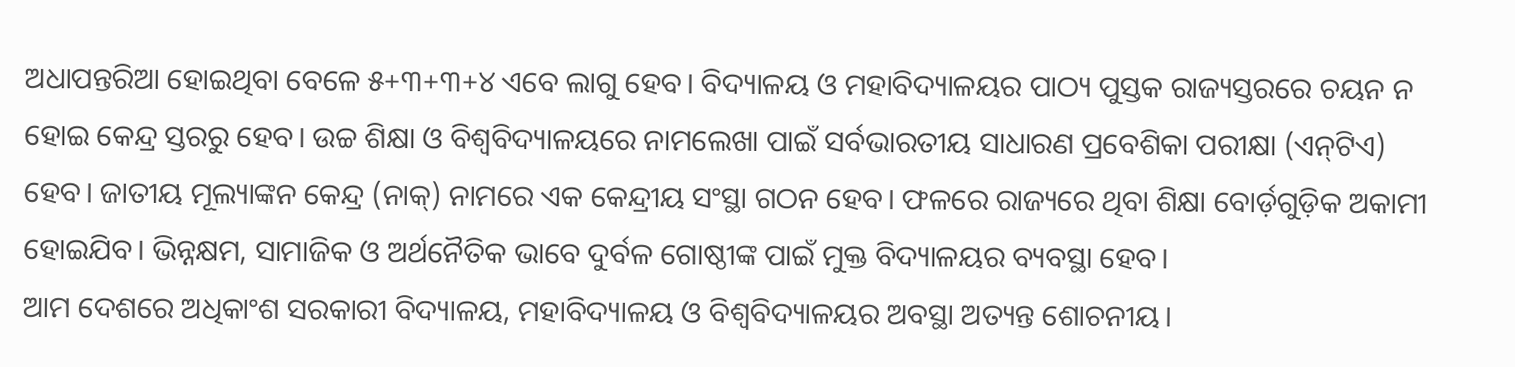ଅଧାପନ୍ତରିଆ ହୋଇଥିବା ବେଳେ ୫+୩+୩+୪ ଏବେ ଲାଗୁ ହେବ। ବିଦ୍ୟାଳୟ ଓ ମହାବିଦ୍ୟାଳୟର ପାଠ୍ୟ ପୁସ୍ତକ ରାଜ୍ୟସ୍ତରରେ ଚୟନ ନ ହୋଇ କେନ୍ଦ୍ର ସ୍ତରରୁ ହେବ। ଉଚ୍ଚ ଶିକ୍ଷା ଓ ବିଶ୍ୱବିଦ୍ୟାଳୟରେ ନାମଲେଖା ପାଇଁ ସର୍ବଭାରତୀୟ ସାଧାରଣ ପ୍ରବେଶିକା ପରୀକ୍ଷା (ଏନ୍‌ଟିଏ) ହେବ। ଜାତୀୟ ମୂଲ୍ୟାଙ୍କନ କେନ୍ଦ୍ର (ନାକ୍‌) ନାମରେ ଏକ କେନ୍ଦ୍ରୀୟ ସଂସ୍ଥା ଗଠନ ହେବ। ଫଳରେ ରାଜ୍ୟରେ ଥିବା ଶିକ୍ଷା ବୋର୍ଡ଼ଗୁଡ଼ିକ ଅକାମୀ ହୋଇଯିବ। ଭିନ୍ନକ୍ଷମ, ସାମାଜିକ ଓ ଅର୍ଥନୈତିକ ଭାବେ ଦୁର୍ବଳ ଗୋଷ୍ଠୀଙ୍କ ପାଇଁ ମୁକ୍ତ ବିଦ୍ୟାଳୟର ବ୍ୟବସ୍ଥା ହେବ।
ଆମ ଦେଶରେ ଅଧିକାଂଶ ସରକାରୀ ବିଦ୍ୟାଳୟ, ମହାବିଦ୍ୟାଳୟ ଓ ବିଶ୍ୱବିଦ୍ୟାଳୟର ଅବସ୍ଥା ଅତ୍ୟନ୍ତ ଶୋଚନୀୟ।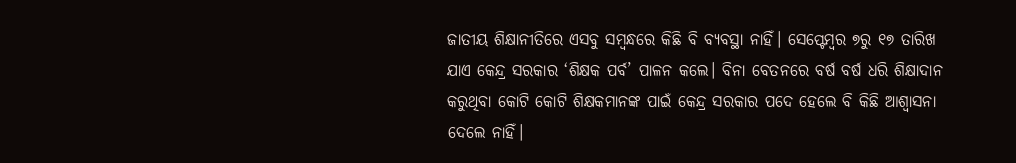ଜାତୀୟ ଶିକ୍ଷାନୀତିରେ ଏସବୁ ସମ୍ବନ୍ଧରେ କିଛି ବି ବ୍ୟବସ୍ଥା ନାହିଁ। ସେପ୍ଟେମ୍ବର ୭ରୁ ୧୭ ତାରିଖ ଯାଏ କେନ୍ଦ୍ର ସରକାର ‘ଶିକ୍ଷକ ପର୍ବ’ ପାଳନ କଲେ। ବିନା ବେତନରେ ବର୍ଷ ବର୍ଷ ଧରି ଶିକ୍ଷାଦାନ କରୁଥିବା କୋଟି କୋଟି ଶିକ୍ଷକମାନଙ୍କ ପାଇଁ କେନ୍ଦ୍ର ସରକାର ପଦେ ହେଲେ ବି କିଛି ଆଶ୍ୱାସନା ଦେଲେ ନାହିଁ।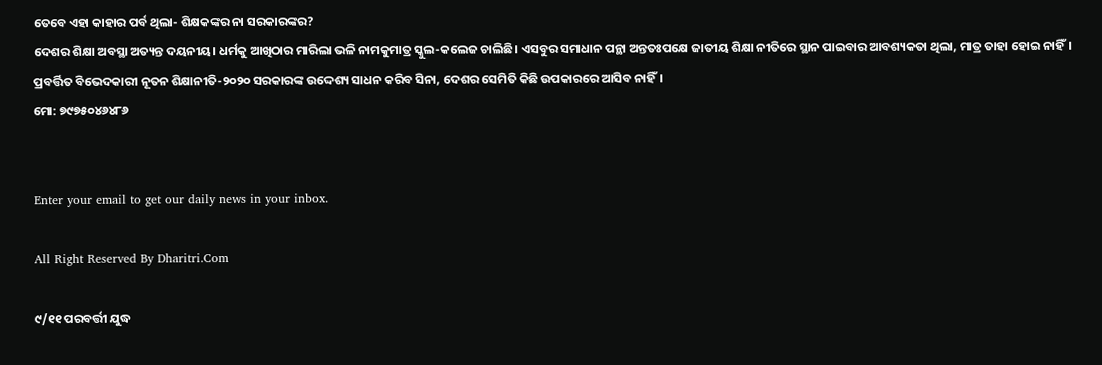ତେବେ ଏହା କାହାର ପର୍ବ ଥିଲା- ଶିକ୍ଷକଙ୍କର ନା ସରକାରଙ୍କର?
ଦେଶର ଶିକ୍ଷା ଅବସ୍ଥା ଅତ୍ୟନ୍ତ ଦୟନୀୟ। ଧର୍ମକୁ ଆଖିଠାର ମାରିଲା ଭଳି ନାମକୁମାତ୍ର ସ୍କୁଲ-କଲେଜ ଚାଲିଛି। ଏସବୁର ସମାଧାନ ପନ୍ଥା ଅନ୍ତତଃପକ୍ଷେ ଜାତୀୟ ଶିକ୍ଷା ନୀତିରେ ସ୍ଥାନ ପାଇବାର ଆବଶ୍ୟକତା ଥିଲା, ମାତ୍ର ତାହା ହୋଇ ନାହିଁ। ପ୍ରବର୍ତ୍ତିତ ବିଭେଦକାରୀ ନୂତନ ଶିକ୍ଷାନୀତି-୨୦୨୦ ସରକାରଙ୍କ ଉଦ୍ଦେଶ୍ୟ ସାଧନ କରିବ ସିନା, ଦେଶର ସେମିତି କିଛି ଉପକାରରେ ଆସିବ ନାହିଁ।
ମୋ: ୭୯୭୫୦୪୬୪୮୬


Enter your email to get our daily news in your inbox.

All Right Reserved By Dharitri.Com

୯/୧୧ ପରବର୍ତ୍ତୀ ଯୁଦ୍ଧ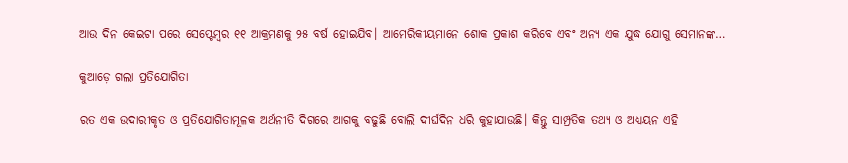ଆଉ ଦିନ କେଇଟା ପରେ ସେପ୍ଟେମ୍ୱର ୧୧ ଆକ୍ରମଣକୁ ୨୫ ବର୍ଷ ହୋଇଯିବ। ଆମେରିକୀୟମାନେ ଶୋକ ପ୍ରକାଶ କରିବେ ଏବଂ ଅନ୍ୟ ଏକ ଯୁଦ୍ଧ ଯୋଗୁ ସେମାନଙ୍କ…

କୁଆଡ଼େ ଗଲା ପ୍ରତିଯୋଗିତା

ରତ ଏକ ଉଦାରୀକୃତ ଓ ପ୍ରତିଯୋଗିତାମୂଳକ ଅର୍ଥନୀତି ଦିଗରେ ଆଗକୁ ବଢୁଛି ବୋଲି ଦୀର୍ଘଦିନ ଧରି କୁହାଯାଉଛି। କିନ୍ତୁ ସାମ୍ପ୍ରତିକ ତଥ୍ୟ ଓ ଅଧ୍ୟୟନ ଏହି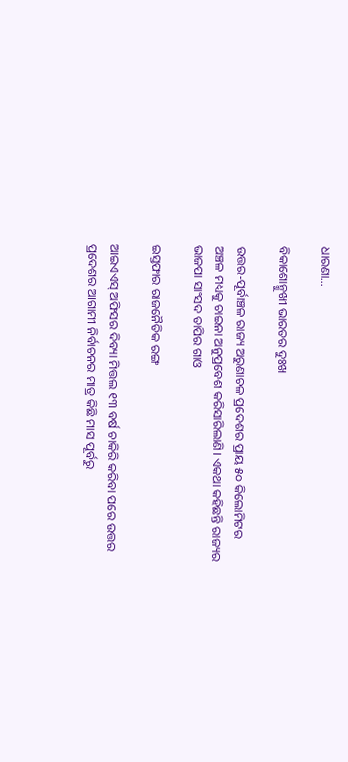ଧାରଣା…

ବିକାଶୋନ୍ମୁଖୀ ଭାରତର ଦୁଃଖ

ଉତ୍ତର-ପୂର୍ବାଞ୍ଚଳ ରାଜ୍ୟ ଅରୁଣାଚଳ ପ୍ରଦେଶର ପ୍ରାୟ ୫୦ କିଲୋମିଟର ଅଞ୍ଚଳ ମଧ୍ୟକୁ ଚାଇନା ଅନୁପ୍ରବେଶ କରିସାରିଲାଣି। ଏକଥା କହିଛନ୍ତି ରାଜ୍ୟର ଭାଜପା ସାଂସଦ ତାପିର ଗାଓ

ଇସ୍ତଫାର ରାଜନୈତିକ ରଙ୍ଗ

ଆଇଏଏସ୍‌ ଅଫିସର ଦିବ୍ୟା ମିତ୍ତଲ ୧୩ ବର୍ଷ ଚାକିରି କରିବା ପରେ ଉତ୍ତର ପ୍ରଦେଶର ଆଗାମୀ ନିର୍ବାଚନର ମାତ୍ର କିଛି ମାସ ପୂର୍ବରୁ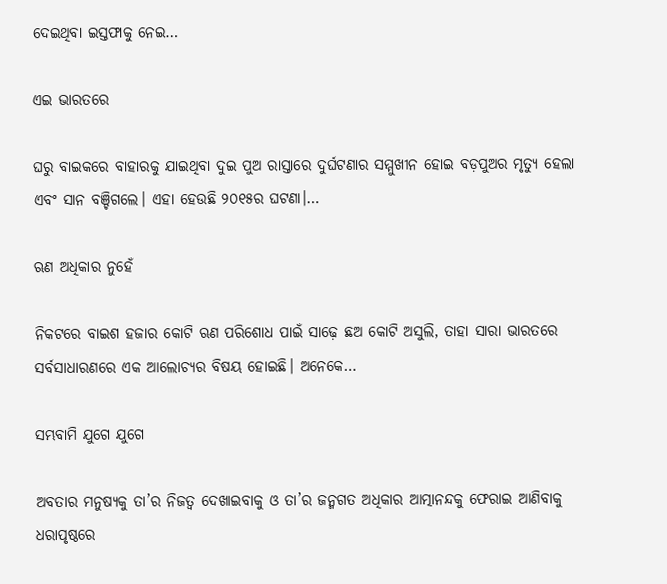ଦେଇଥିବା ଇସ୍ତଫାକୁ ନେଇ…

ଏଇ ଭାରତରେ

ଘରୁ ବାଇକରେ ବାହାରକୁ ଯାଇଥିବା ଦୁଇ ପୁଅ ରାସ୍ତାରେ ଦୁର୍ଘଟଣାର ସମ୍ମୁଖୀନ ହୋଇ ବଡ଼ପୁଅର ମୃତ୍ୟୁ ହେଲା ଏବଂ ସାନ ବଞ୍ଚିଗଲେ। ଏହା ହେଉଛି ୨୦୧୫ର ଘଟଣା।…

ଋଣ ଅଧିକାର ନୁହେଁ

ନିକଟରେ ବାଇଶ ହଜାର କୋଟି ଋଣ ପରିଶୋଧ ପାଇଁ ସାଢ଼େ ଛଅ କୋଟି ଅସୁଲି, ତାହା ସାରା ଭାରତରେ ସର୍ବସାଧାରଣରେ ଏକ ଆଲୋଚ୍ୟର ବିଷୟ ହୋଇଛି। ଅନେକେ…

ସମ୍ଭବାମି ଯୁଗେ ଯୁଗେ

ଅବତାର ମନୁଷ୍ୟକୁ ତା’ର ନିଜତ୍ୱ ଦେଖାଇବାକୁ ଓ ତା’ର ଜନ୍ମଗତ ଅଧିକାର ଆତ୍ମାନନ୍ଦକୁ ଫେରାଇ ଆଣିବାକୁ ଧରାପୃଷ୍ଠରେ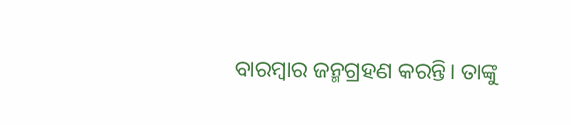ବାରମ୍ବାର ଜନ୍ମଗ୍ରହଣ କରନ୍ତି। ତାଙ୍କୁ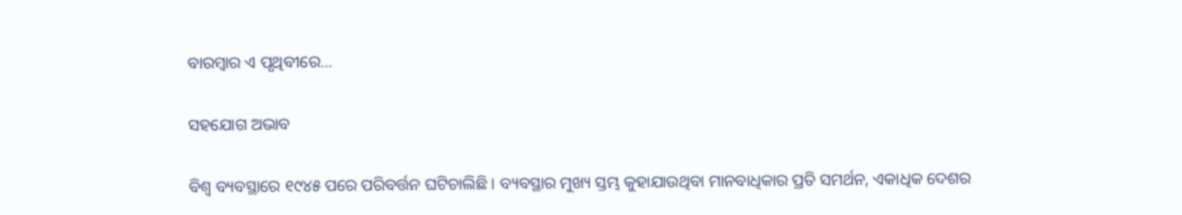ବାରମ୍ବାର ଏ ପୃଥିବୀରେ…

ସହଯୋଗ ଅଭାବ

ବିଶ୍ୱ ବ୍ୟବସ୍ଥାରେ ୧୯୪୫ ପରେ ପରିବର୍ତ୍ତନ ଘଟିଚାଲିଛି । ବ୍ୟବସ୍ଥାର ମୁଖ୍ୟ ସ୍ତମ୍ଭ କୁହାଯାଉଥିବା ମାନବାଧିକାର ପ୍ରତି ସମର୍ଥନ, ଏକାଧିକ ଦେଶର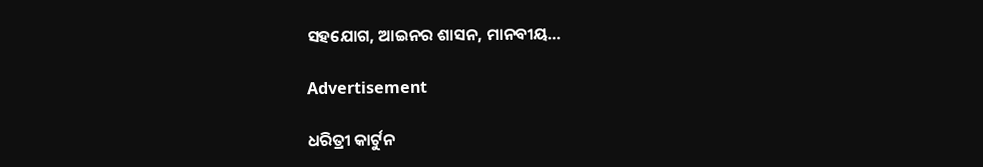ସହଯୋଗ, ଆଇନର ଶାସନ, ମାନବୀୟ…

Advertisement

ଧରିତ୍ରୀ କାର୍ଟୁନ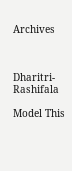Archives



Dharitri-Rashifala

Model This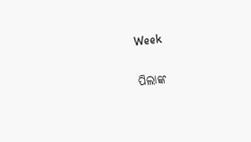Week

ପିଲାଙ୍କ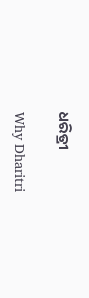ଧରିତ୍ରୀ

Why Dharitri